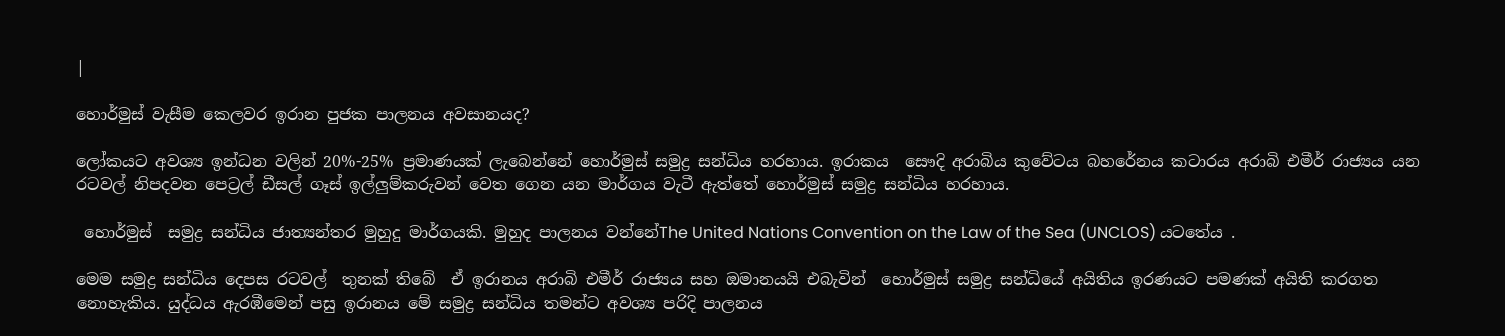|

හොර්මුස් වැසීම කෙලවර ඉරාන පුජක පාලනය අවසානයද?

ලෝකයට අවශ්‍ය ඉන්ධන වලින් 20%-25% ප්‍රමාණයක් ලැබෙන්නේ හොර්මුස් සමුද්‍ර සන්ධිය හරහාය. ඉරාකය  සෞදි අරාබිය කුවේටය බහරේනය කටාරය අරාබි එමීර් රාජ්‍යය යන රටවල් නිපදවන පෙට්‍රල් ඩීසල් ගෑස් ඉල්ලුම්කරුවන් වෙත ගෙන යන මාර්ගය වැටී ඇත්තේ හොර්මුස් සමුද්‍ර සන්ධිය හරහාය.

 හොර්මුස්  සමුද්‍ර සන්ධිය ජාත්‍යන්තර මුහුදු මාර්ගයකි. මුහුද පාලනය වන්නේThe United Nations Convention on the Law of the Sea (UNCLOS) යටතේය .

මෙම සමුද්‍ර සන්ධිය දෙපස රටවල්  තුනක් තිබේ  ඒ ඉරානය අරාබි එමීර් රාජ්‍යය සහ ඔමානයයි එබැවින්  හොර්මුස් සමුද්‍ර සන්ධියේ අයිතිය ඉරණයට පමණක් අයිති කරගත නොහැකිය. යුද්ධය ඇරඹීමෙන් පසු ඉරානය මේ සමුද්‍ර සන්ධිය තමන්ට අවශ්‍ය පරිදි පාලනය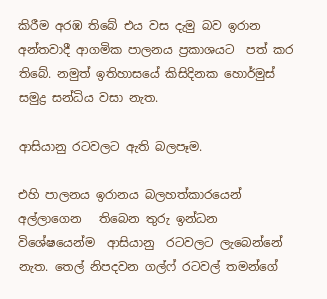කිරීම අරඹ තිබේ එය වස දැමු බව ඉරාන අන්තවාදී ආගමික පාලනය ප්‍රකාශයට  පත් කර තිබේ. නමුත් ඉතිහාසයේ කිසිදිනක හොර්මුස් සමුද්‍ර සන්ධිය වසා නැත.

ආසියානු රටවලට ඇති බලපෑම.

එහි පාලනය ඉරානය බලහත්කාරයෙන් අල්ලාගෙන   තිබෙන තුරු ඉන්ධන විශේෂයෙන්ම  ආසියානු  රටවලට ලැබෙන්නේ නැත. තෙල් නිපදවන ගල්ෆ් රටවල් තමන්ගේ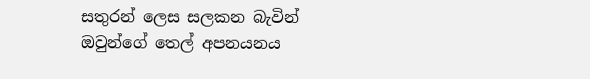සතුරන් ලෙස සලකන බැවින් ඔවුන්ගේ තෙල් අපනයනය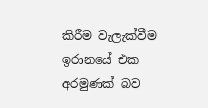කිරීම වැලැක්වීම ඉරානයේ එක අරමුණක් බව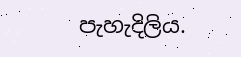පැහැදිලිය.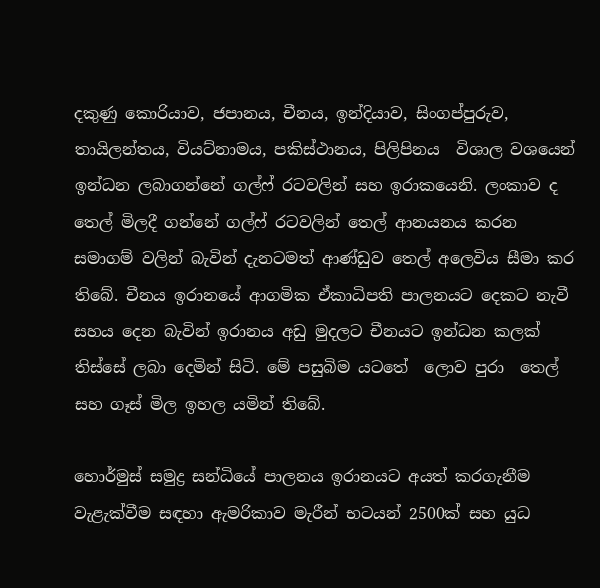දකුණු කොරියාව, ජපානය, චීනය, ඉන්දියාව, සිංගප්පුරුව, තායිලන්තය, වියට්නාමය, පකිස්ථානය, පිලිපිනය  විශාල වශයෙන් ඉන්ධන ලබාගන්නේ ගල්ෆ් රටවලින් සහ ඉරාකයෙනි. ලංකාව ද තෙල් මිලදී ගන්නේ ගල්ෆ් රටවලින් තෙල් ආනයනය කරන සමාගම් වලින් බැවින් දැනටමත් ආණ්ඩුව තෙල් අලෙවිය සීමා කර තිබේ. චීනය ඉරානයේ ආගමික ඒකාධිපති පාලනයට දෙකට නැවී සහය දෙන බැවින් ඉරානය අඩු මුදලට චීනයට ඉන්ධන කලක් තිස්සේ ලබා දෙමින් සිටි. මේ පසුබිම යටතේ  ලොව පුරා  තෙල්  සහ ගෑස් මිල ඉහල යමින් තිබේ.

හොර්මුස් සමුද්‍ර සන්ධියේ පාලනය ඉරානයට අයත් කරගැනීම වැළැක්වීම සඳහා ඇමරිකාව මැරීන් භටයන් 2500ක් සහ යුධ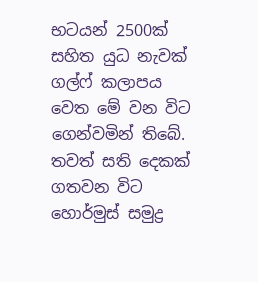භටයන් 2500ක් සහිත යුධ නැවක් ගල්ෆ් කලාපය වෙත මේ වන විට ගෙන්වමින් තිබේ.  තවත් සති දෙකක් ගතවන විට හොර්මුස් සමුද්‍ර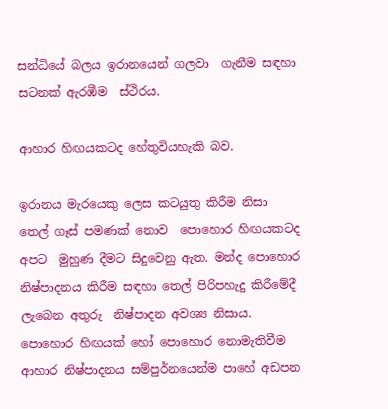සන්ධියේ බලය ඉරානයෙන් ගලවා  ගැනීම සඳහා සටනක් ඇරඹීම  ස්ථිරය.

ආහාර හිඟයකටද හේතුවියහැකි බව.

ඉරානය මැරයෙකු ලෙස කටයුතු කිරීම නිසා  තෙල් ගෑස් පමණක් නොව  පොහොර හිඟයකටද අපට  මුහුණ දීමට සිදුවෙනු ඇත. මන්ද පොහොර නිෂ්පාදනය කිරීම සඳහා තෙල් පිරිපහැදු කිරීමේදී ලැබෙන අතුරු  නිෂ්පාදන අවශ්‍ය නිසාය. පොහොර හිඟයක් හෝ පොහොර නොමැතිවීම ආහාර නිෂ්පාදනය සම්පුර්නයෙන්ම පාහේ අඩපන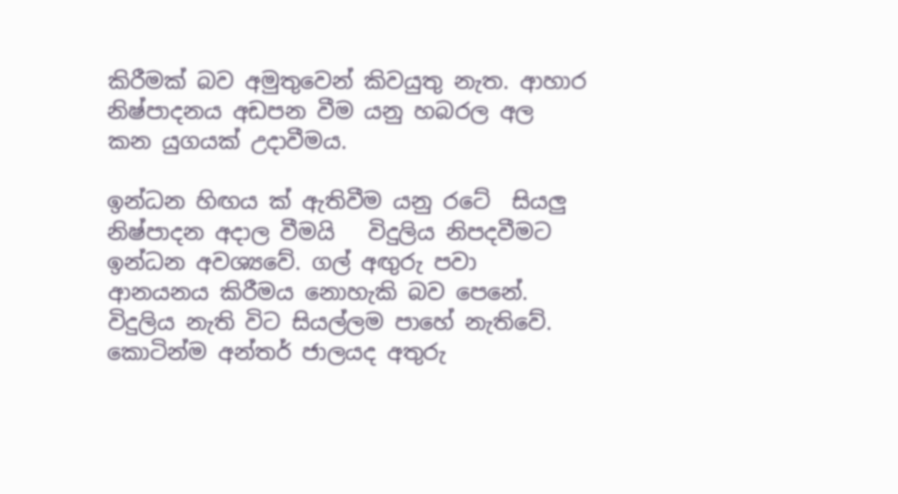කිරීමක් බව අමුතුවෙන් කිවයුතු නැත. ආහාර  නිෂ්පාදනය අඩපන වීම යනු හබරල අල කන යුගයක් උදාවීමය.

ඉන්ධන හිඟය ක් ඇතිවීම යනු රටේ  සියලු නිෂ්පාදන අදාල වීමයි   විදුලිය නිපදවීමට ඉන්ධන අවශ්‍යවේ. ගල් අඟුරු පවා ආනයනය කිරීමය නොහැකි බව පෙනේ. විදුලිය නැති විට සියල්ලම පාහේ නැතිවේ. කොටින්ම අන්තර් ජාලයද අතුරු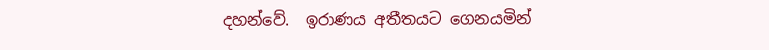දහන්වේ.  ඉරාණය අතීතයට ගෙනයමින්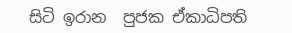සිටි ඉරාන  පුජක ඒකාධිපති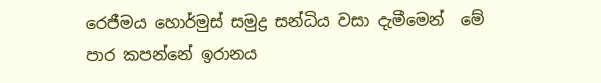රෙජීමය හොර්මුස් සමුද්‍ර සන්ධිය වසා දැමීමෙන්  මේ පාර කපන්නේ ඉරානය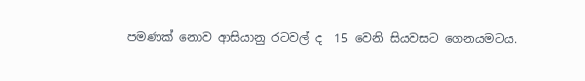පමණක් නොව ආසියානු රටවල් ද  15 වෙනි සියවසට ගෙනයමටය.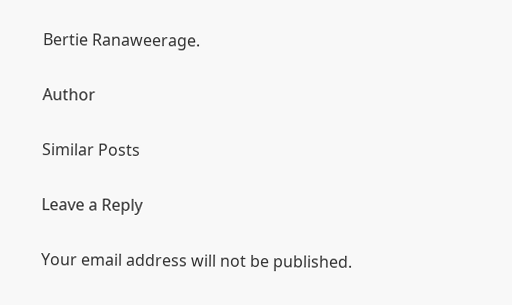Bertie Ranaweerage.

Author

Similar Posts

Leave a Reply

Your email address will not be published.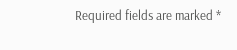Required fields are marked *